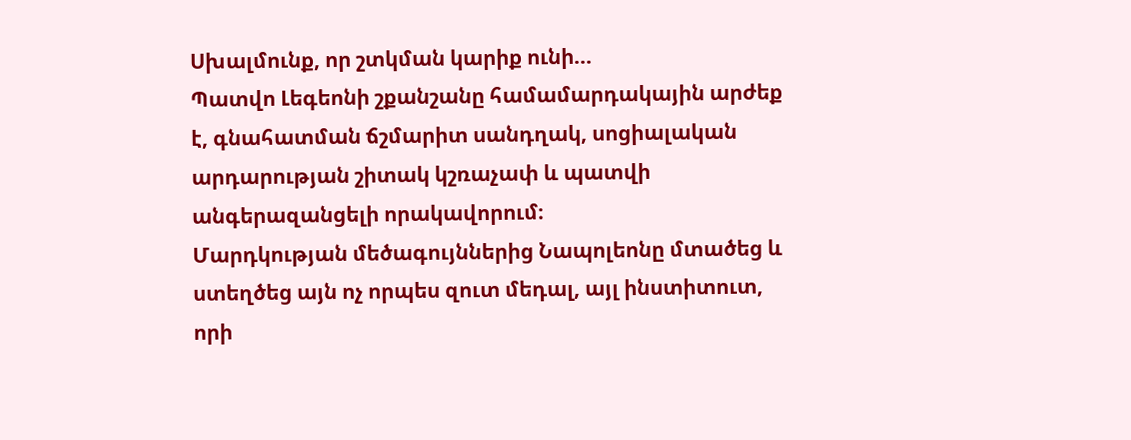Սխալմունք, որ շտկման կարիք ունի…
Պատվո Լեգեոնի շքանշանը համամարդակային արժեք է, գնահատման ճշմարիտ սանդղակ, սոցիալական արդարության շիտակ կշռաչափ և պատվի անգերազանցելի որակավորում։
Մարդկության մեծագույններից Նապոլեոնը մտածեց և ստեղծեց այն ոչ որպես զուտ մեդալ, այլ ինստիտուտ, որի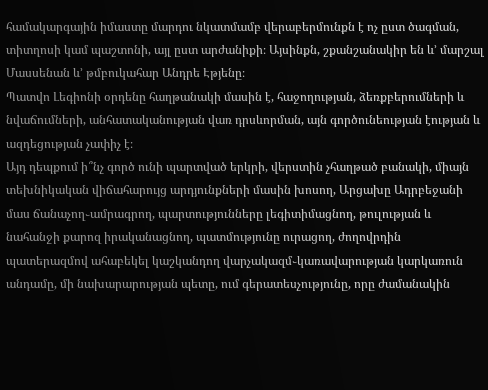համակարգային իմաստը մարդու նկատմամբ վերաբերմունքն է ոչ ըստ ծագման, տիտղոսի կամ պաշտոնի, այլ ըստ արժանիքի։ Այսինքն, շքանշանակիր են և’ մարշալ Մասսենան և’ թմբուկահար Անդրե Էթյենը։
Պատվո Լեգիոնի օրդենը հաղթանակի մասին է, հաջողության, ձեռքբերումների և նվաճումների, անհատականության վառ դրսևորման, այն գործունեության էության և ազդեցության չափիչ է։
Այդ դեպքում ի՞նչ գործ ունի պարտված երկրի, վերստին չհաղթած բանակի, միայն տեխնիկական վիճահարույց արդյունքների մասին խոսող, Արցախը Ադրբեջանի մաս ճանաչող֊ամրագրող, պարտությունները լեգիտիմացնող, թուլության և նահանջի քարոզ իրականացնող, պատմությունը ուրացող, ժողովրդին պատերազմով ահաբեկել կաշկանդող վարչակազմ֊կառավարության կարկառուն անդամը, մի նախարարության պետը, ում գերատեսչությունը, որը ժամանակին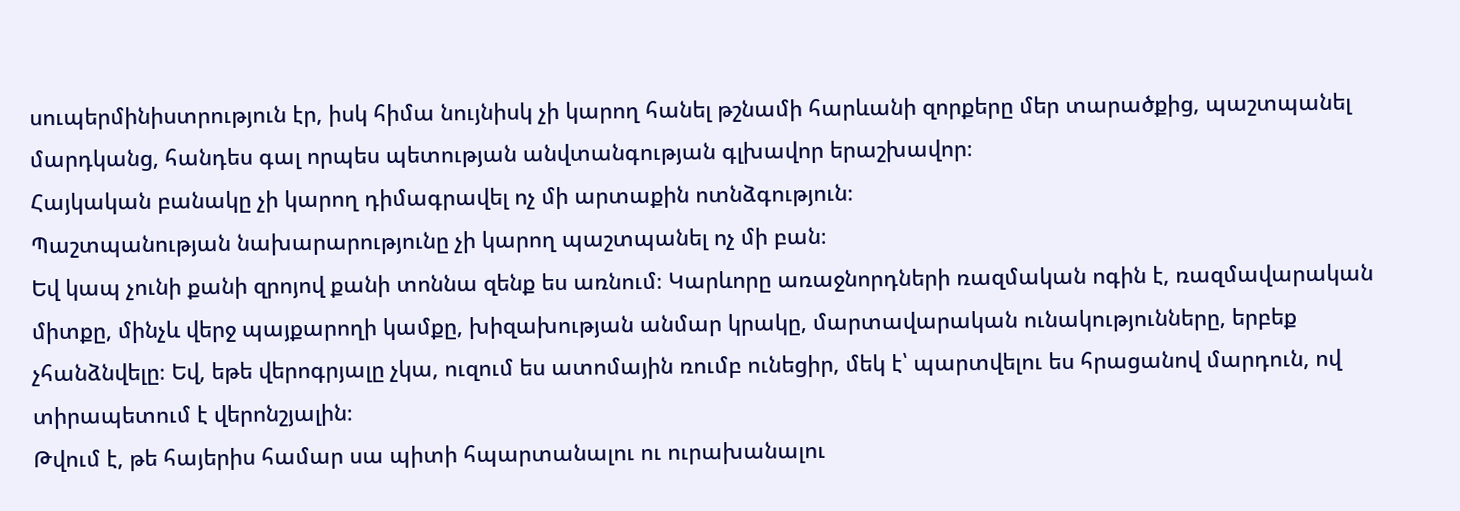սուպերմինիստրություն էր, իսկ հիմա նույնիսկ չի կարող հանել թշնամի հարևանի զորքերը մեր տարածքից, պաշտպանել մարդկանց, հանդես գալ որպես պետության անվտանգության գլխավոր երաշխավոր։
Հայկական բանակը չի կարող դիմագրավել ոչ մի արտաքին ոտնձգություն։
Պաշտպանության նախարարությունը չի կարող պաշտպանել ոչ մի բան։
Եվ կապ չունի քանի զրոյով քանի տոննա զենք ես առնում։ Կարևորը առաջնորդների ռազմական ոգին է, ռազմավարական միտքը, մինչև վերջ պայքարողի կամքը, խիզախության անմար կրակը, մարտավարական ունակությունները, երբեք չհանձնվելը։ Եվ, եթե վերոգրյալը չկա, ուզում ես ատոմային ռումբ ունեցիր, մեկ է՝ պարտվելու ես հրացանով մարդուն, ով տիրապետում է վերոնշյալին։
Թվում է, թե հայերիս համար սա պիտի հպարտանալու ու ուրախանալու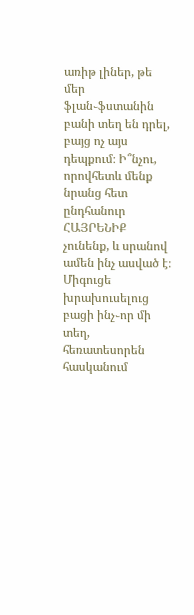առիթ լիներ, թե մեր ֆլան֊ֆստանին բանի տեղ են դրել, բայց ոչ այս դեպքում։ Ի՞նչու, որովհետև մենք նրանց հետ ընդհանուր ՀԱՅՐԵՆԻՔ չունենք, և սրանով ամեն ինչ ասված է։
Միգուցե խրախուսելուց բացի ինչ֊որ մի տեղ, հեռատեսորեն հասկանում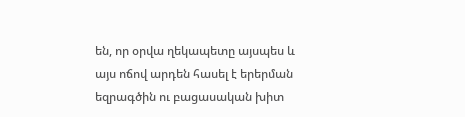են, որ օրվա ղեկապետը այսպես և այս ոճով արդեն հասել է երերման եզրագծին ու բացասական խիտ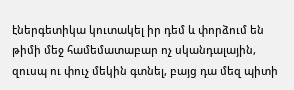էներգետիկա կուտակել իր դեմ և փորձում են թիմի մեջ համեմատաբար ոչ սկանդալային, զուսպ ու փուչ մեկին գտնել, բայց դա մեզ պիտի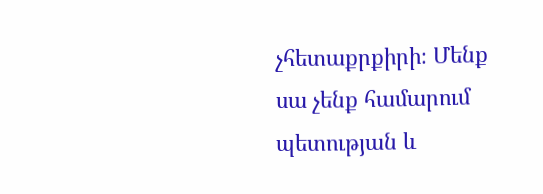չհետաքրքիրի։ Մենք սա չենք համարում պետության և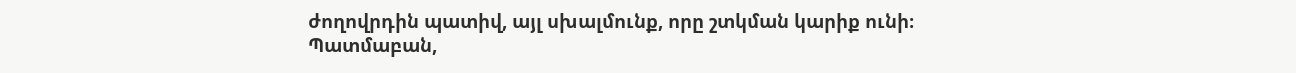ժողովրդին պատիվ, այլ սխալմունք, որը շտկման կարիք ունի։
Պատմաբան,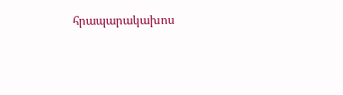հրապարակախոս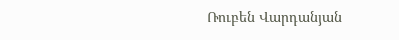Ռուբեն Վարդանյան